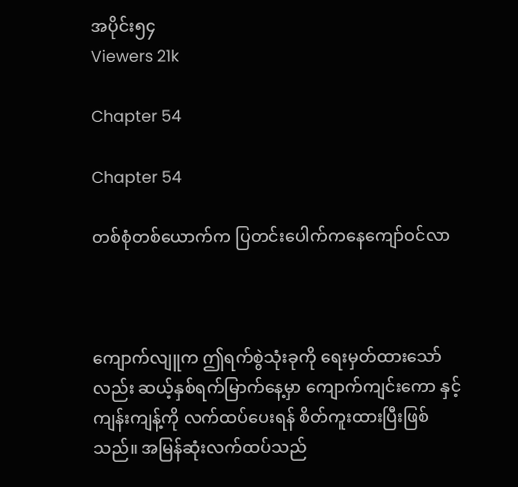အပိုင်း၅၄
Viewers 21k

Chapter 54

Chapter 54

တစ်စုံတစ်ယောက်က ပြတင်းပေါက်ကနေကျော်ဝင်လာ



ကျောက်လျူက ဤရက်စွဲသုံးခုကို ရေးမှတ်ထားသော်လည်း ဆယ့်နှစ်ရက်မြာက်နေ့မှာ ကျောက်ကျင်းကော နှင့် ကျန်းကျန့်ကို လက်ထပ်ပေးရန် စိတ်ကူးထားပြီးဖြစ်သည်။ အမြန်ဆုံးလက်ထပ်သည်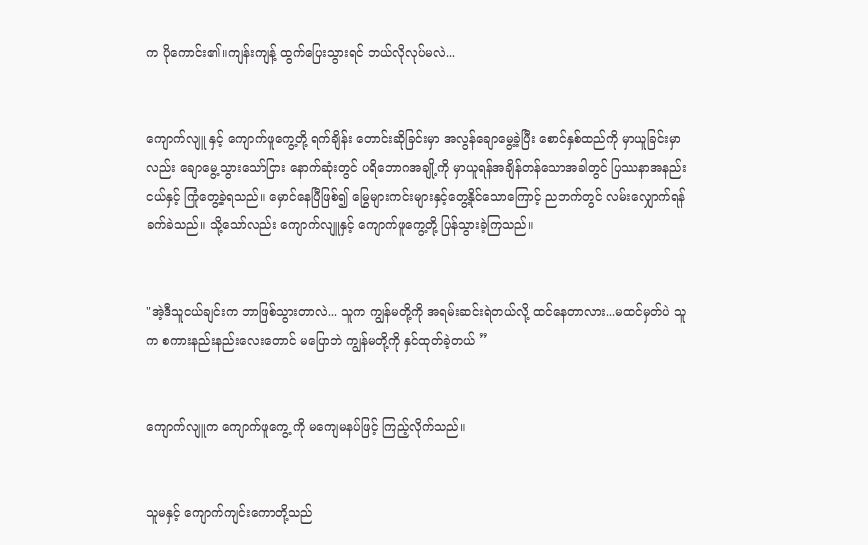က ပိုကောင်း၏။ကျန်းကျန့် ထွက်ပြေးသွားရင် ဘယ်လိုလုပ်မလဲ...


ကျောက်လျူ နှင့် ကျောက်ဖူကွေ့တို့ ရက်ချိန်း တောင်းဆိုခြင်းမှာ အလွန်ချောမွေ့ခဲ့ပြီး စောင်နှစ်ထည်ကို မှာယူခြင်းမှာလည်း ချောမွေ့သွားသော်ငြား နောက်ဆုံးတွင် ပရိဘောဂအချို့ကို မှာယူရန်အချိန်တန်သောအခါတွင် ပြဿနာအနည်းငယ်နှင့် ကြုံတွေ့ခဲ့ရသည်။ မှောင်နေပြီဖြစ်၍ မြွေများကင်းများနှင့်တွေ့နိုင်သောကြောင့် ညဘက်တွင် လမ်းလျှောက်ရန် ခက်ခဲသည်။ သို့သော်လည်း ကျောက်လျူနှင့် ကျောက်ဖူကွေ့တို့ ပြန်သွားခဲ့ကြသည်။


"အဲ့ဒီသူငယ်ချင်းက ဘာဖြစ်သွားတာလဲ... သူက ကျွန်မတို့ကို အရမ်းဆင်းရဲတယ်လို့ ထင်နေတာလား...မထင်မှတ်ပဲ သူက စကားနည်းနည်းလေးတောင် မပြောဘဲ ကျွန်မတို့ကို နှင်ထုတ်ခဲ့တယ် ”


ကျောက်လျူက ကျောက်ဖူကွေ့ ကို မကျေမနပ်ဖြင့် ကြည့်လိုက်သည်။


သူမနှင့် ကျောက်ကျင်းကောတို့သည်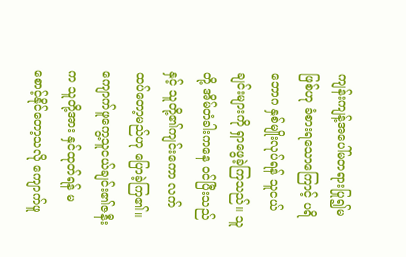ကျန်းကျန့်အပေါ်မတရားပြု၍မဖြစ်ဟု ခံစားရသောကြောင့် ပရိဘောဂ နှစ်မျိုးလုပ်ရန် သူငယ်ချင်းများကို ရှာဖွေခဲ့ကြသည်။ သူတို့ အိမ်တံခါးကနေ ဝင်ပြီးသည်နှင့် သူတို့၏ကျင်းကော လက်ထပ်တော့မည်ဟု ပြောခဲ့ကြ၏။ကျောက်ဖူကွေ့သူငယ်ချင်း၏ဇနီးက သူတို့အား နှင်ထုတ်ရန် မစောင့်နိုင်တော့သလို ကျောက်ဖူ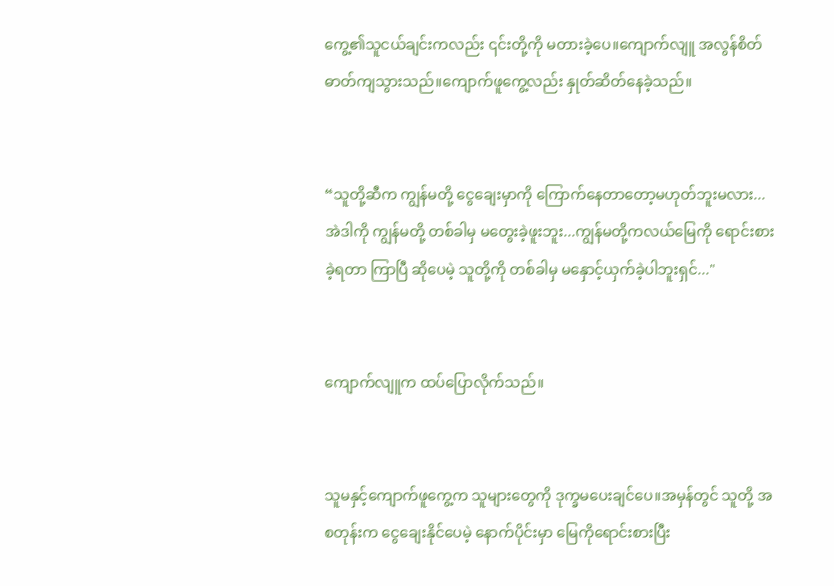ကွေ့၏သူငယ်ချင်းကလည်း ၎င်းတို့ကို မတားခဲ့ပေ။ကျောက်လျူ အလွန်စိတ်ဓာတ်ကျသွားသည်။ကျောက်ဖူကွေ့လည်း နှုတ်ဆိတ်နေခဲ့သည်။


“သူတို့ဆီက ကျွန်မတို့ ငွေချေးမှာကို ကြောက်နေတာတော့မဟုတ်ဘူးမလား... အဲဒါကို ကျွန်မတို့ တစ်ခါမှ မတွေးခဲ့ဖူးဘူး...ကျွန်မတို့ကလယ်မြေကို ရောင်းစားခဲ့ရတာ ကြာပြီ ဆိုပေမဲ့ သူတို့ကို တစ်ခါမှ မနှောင့်ယှက်ခဲ့ပါဘူးရှင်..."


ကျောက်လျူက ထပ်ပြောလိုက်သည်။


သူမနှင့်ကျောက်ဖူကွေ့က သူများတွေကို ဒုက္ခမပေးချင်ပေ။အမှန်တွင် သူတို့ အစတုန်းက ငွေချေးနိုင်ပေမဲ့ နောက်ပိုင်းမှာ မြေကိုရောင်းစားပြီး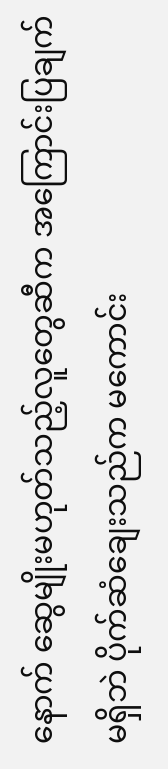နောက် ဆွေမျိုးမဟုတ်သည့်လူတွေဆီက အကြောင်းပြချက်မရှိဘဲ ပိုက်ဆံချေးသည်က မကောင်း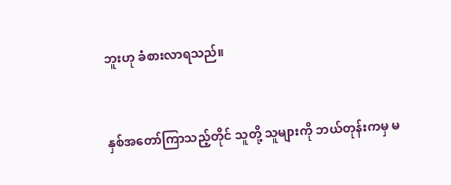ဘူးဟု ခံစားလာရသည်။


နှစ်အတော်ကြာသည့်တိုင် သူတို့ သူများကို ဘယ်တုန်းကမှ မ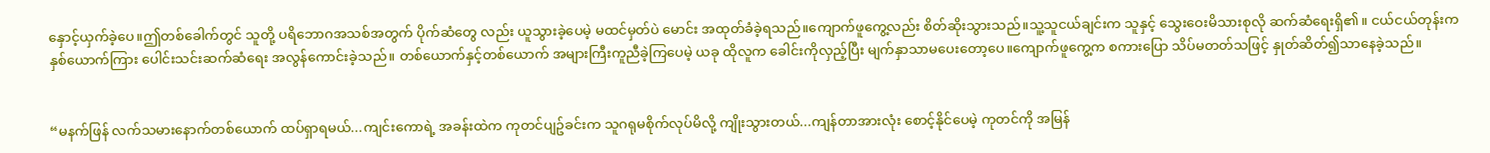နှောင့်ယှက်ခဲ့ပေ။ဤတစ်ခေါက်တွင် သူတို့ ပရိဘောဂအသစ်အတွက် ပိုက်ဆံတွေ လည်း ယူသွားခဲ့ပေမဲ့ မထင်မှတ်ပဲ မောင်း အထုတ်ခံခဲ့ရသည်။ကျောက်ဖူကွေ့လည်း စိတ်ဆိုးသွားသည်။သူ့သူငယ်ချင်းက သူနှင့် သွေးဝေးမိသားစုလို ဆက်ဆံရေးရှိ၏။ ငယ်ငယ်တုန်းက နှစ်ယောက်ကြား ပေါင်းသင်းဆက်ဆံရေး အလွန်ကောင်းခဲ့သည်။ တစ်ယောက်နှင့်တစ်ယောက် အများကြီးကူညီခဲ့ကြပေမဲ့ ယခု ထိုလူက ခေါင်းကိုလှည့်ပြီး မျက်နှာသာမပေးတော့ပေ။ကျောက်ဖူကွေ့က စကားပြော သိပ်မတတ်သဖြင့် နှုတ်ဆိတ်၍သာနေခဲ့သည်။


“မနက်ဖြန် လက်သမားနောက်တစ်ယောက် ထပ်ရှာရမယ်...ကျင်းကောရဲ့ အခန်းထဲက ကုတင်ပျဥ်ခင်းက သူဂရုမစိုက်လုပ်မိလို့ ကျိုးသွားတယ်...ကျန်တာအားလုံး စောင့်နိုင်ပေမဲ့ ကုတင်ကို အမြန်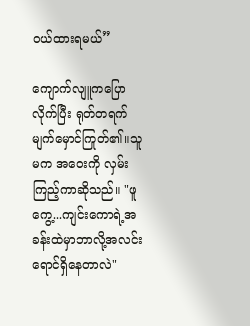ဝယ်ထားရမယ်”

ကျောက်လျူကပြောလိုက်ပြီး ရုတ်တရက် မျက်မှောင်ကြုတ်၏။သူမက အဝေးကို လှမ်းကြည့်ကာဆိုသည်။ "ဖူကွေ့...ကျင်းကောရဲ့အခန်းထဲမှာဘာလို့အလင်းရောင်ရှိနေတာလဲ"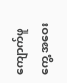ကျောက်ဖူကွေ့ အဝေး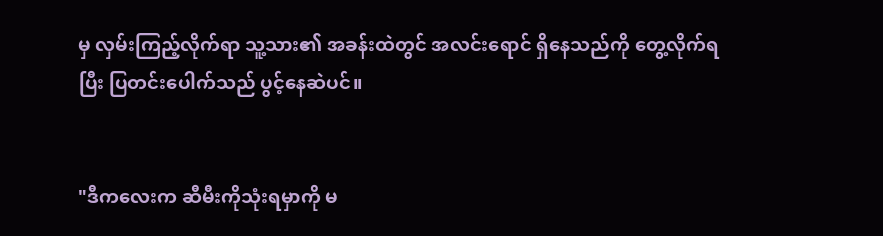မှ လှမ်းကြည့်လိုက်ရာ သူ့သား၏ အခန်းထဲတွင် အလင်းရောင် ရှိနေသည်ကို တွေ့လိုက်ရပြီး ပြတင်းပေါက်သည် ပွင့်နေဆဲပင်။


"ဒီကလေးက ဆီမီးကိုသုံးရမှာကို မ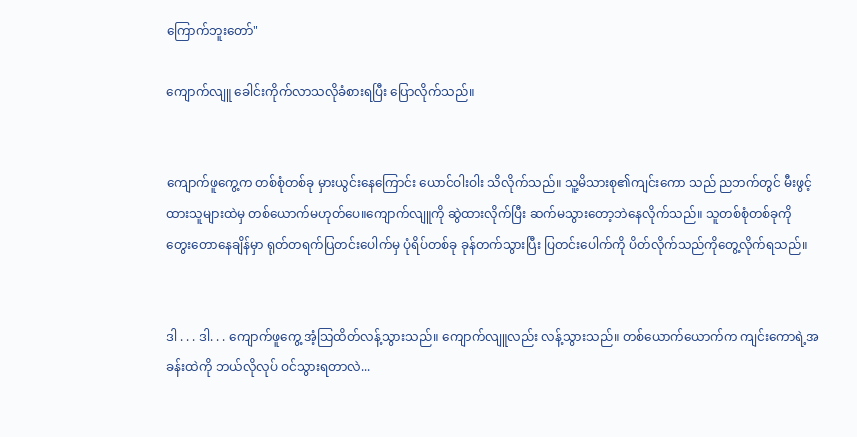ကြောက်ဘူးတော်"

ကျောက်လျူ ခေါင်းကိုက်လာသလိုခံစားရပြီး ပြောလိုက်သည်။


ကျောက်ဖူကွေ့က တစ်စုံတစ်ခု မှားယွင်းနေကြောင်း ယောင်ဝါးဝါး သိလိုက်သည်။ သူ့မိသားစု၏ကျင်းကော သည် ညဘက်တွင် မီးဖွင့်ထားသူများထဲမှ တစ်ယောက်မဟုတ်ပေ။ကျောက်လျူကို ဆွဲထားလိုက်ပြီး ဆက်မသွားတော့ဘဲနေလိုက်သည်။ သူတစ်စုံတစ်ခုကို တွေးတောနေချိန်မှာ ရုတ်တရက်ပြတင်းပေါက်မှ ပုံရိပ်တစ်ခု ခုန်တက်သွားပြီး ပြတင်းပေါက်ကို ပိတ်လိုက်သည်ကိုတွေ့လိုက်ရသည်။


ဒါ . . . ဒါ. . . ကျောက်ဖူကွေ့ အံ့သြထိတ်လန့်သွားသည်။ ကျောက်လျူလည်း လန့်သွားသည်။ တစ်ယောက်ယောက်က ကျင်းကောရဲ့အခန်းထဲကို ဘယ်လိုလုပ် ဝင်သွားရတာလဲ...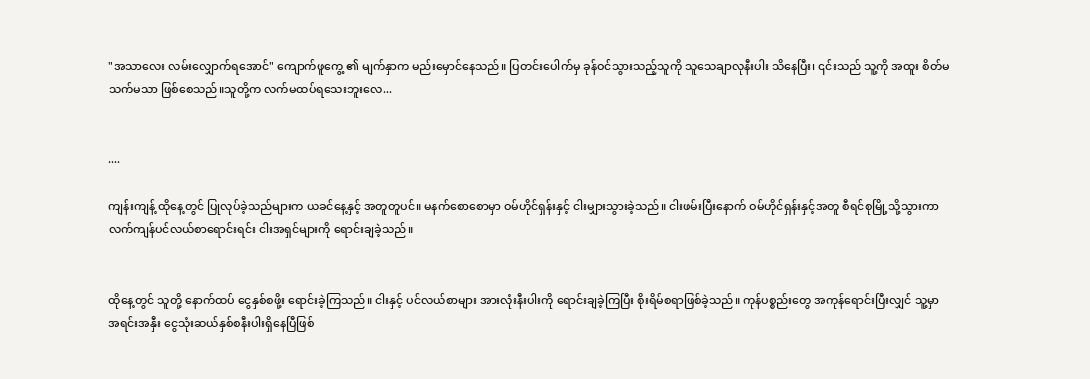"အသာလေး လမ်းလျှောက်ရအောင်" ကျောက်ဖူကွေ့ ၏ မျက်နှာက မည်းမှောင်နေသည်။ ပြတင်းပေါက်မှ ခုန်ဝင်သွားသည့်သူကို သူသေချာလုနီးပါး သိနေပြီး၊ ၎င်းသည် သူ့ကို အထူး စိတ်မသက်မသာ ဖြစ်စေသည်။သူတို့က လက်မထပ်ရသေးဘူးလေ...


....

ကျန်းကျန့် ထိုနေ့တွင် ပြုလုပ်ခဲ့သည်များက ယခင်နေ့နှင့် အတူတူပင်။ မနက်စောစောမှာ ဝမ်ဟိုင်ရှန်းနှင့် ငါးမျှားသွားခဲ့သည်။ ငါးဖမ်းပြီးနောက် ဝမ်ဟိုင်ရှန်းနှင့်အတူ စီရင်စုမြို့သို့သွားကာ လက်ကျန်ပင်လယ်စာရောင်းရင်း ငါးအရှင်များကို ရောင်းချခဲ့သည်။


ထိုနေ့တွင် သူတို့ နောက်ထပ် ငွေနှစ်စဖို့း ရောင်းခဲ့ကြသည်။ ငါးနှင့် ပင်လယ်စာများ အားလုံးနီးပါးကို ရောင်းချခဲ့ကြပြီး စိုးရိမ်စရာဖြစ်ခဲ့သည်။ ကုန်ပစ္စည်းတွေ အကုန်ရောင်းပြီးလျှင် သူ့မှာ အရင်းအနှီး ငွေသုံးဆယ်နှစ်စနီးပါးရှိနေပြီဖြစ်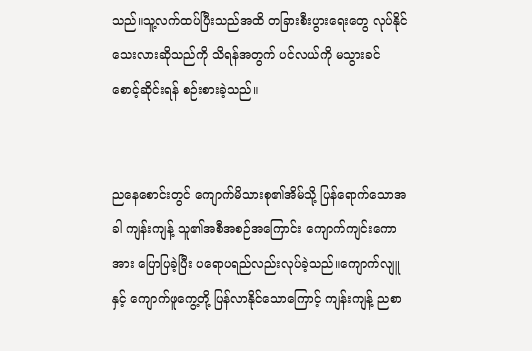သည်။သူ့လက်ထပ်ပြီးသည်အထိ တခြားစီးပွားရေးတွေ လုပ်နိုင်သေးလားဆိုသည်ကို သိရန်အတွက် ပင်လယ်ကို မသွားခင် စောင့်ဆိုင်းရန် စဉ်းစားခဲ့သည်။


ညနေစောင်းတွင် ကျောက်မိသားစု၏အိမ်သို့ ပြန်ရောက်သောအခါ ကျန်းကျန့် သူ၏အစီအစဉ်အကြောင်း ကျောက်ကျင်းကောအား ပြောပြခဲ့ပြီး ပရောပရည်လည်းလုပ်ခဲ့သည်။ကျောက်လျူ နှင့် ကျောက်ဖူကွေ့တို့ ပြန်လာနိုင်သောကြောင့် ကျန်းကျန့် ညစာ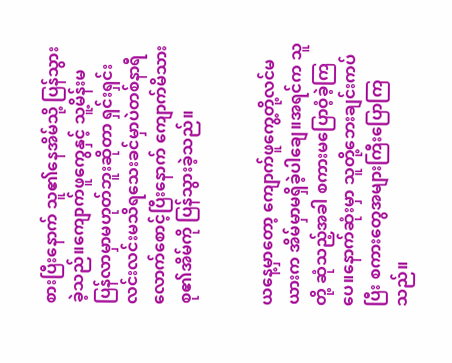စားပြီးနောက် သူ၏နေအိမ်သို့ ပြန်သွားခဲ့သည်။ကျောက်ဖူကွေနှင့် သူ့မိန်းမ ပြန်လာမှာမဟုတ်ဘူးဆိုတာ ရှင်းရှင်းလင်းလင်းမသိရသေးခင်မှာပဲတစ်နာရီလောက်စောင့်ပြီးနောက် ကျောက်မိသားစု၏အိမ်ကို ပြန်သွားခဲ့သည်။


ယနေ့မှာတော့ ကျောက်ဖူကွေ့တို့လင်မယားက အိမ်မှာမရှိခဲ့ပါချေ။အရင်က သူတို့ ဆုံသည့်အခါ စကားမပြောဝံ့ခဲ့ကြပေ။နောက်ဆုံးမှာ သူတို့ဘေးချင်းကပ်ပြီး စကားတွေအများကြီးပြောကြသည်။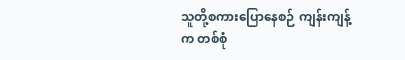သူတို့စကားပြောနေစဉ် ကျန်းကျန့်က တစ်စုံ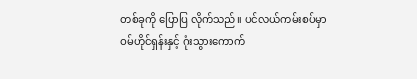တစ်ခုကို ပြောပြ လိုက်သည်။ ပင်လယ်ကမ်းစပ်မှာ ဝမ်ဟိုင်ရှန်းနှင့် ဂုံးသွားကောက်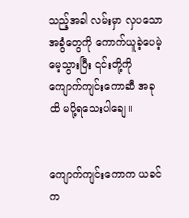သည့်အခါ လမ်းမှာ လှပသောအခွံတွေကို ကောက်ယူခဲ့ပေမဲ့ မေ့သွားပြီး ၎င်းတို့ကို ကျောက်ကျင်းကောဆီ အခုထိ မပို့ရသေးပါချေ။


ကျောက်ကျင်းကောက ယခင်က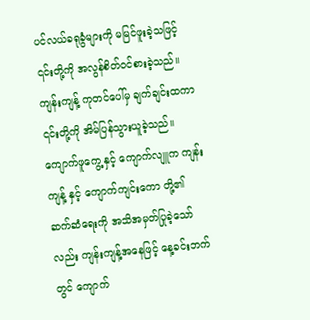ပင်လယ်ခရုခွံများကို မမြင်ဖူးခဲ့သဖြင့် ၎င်းတို့ကို အလွန်စိတ်ဝင်စားခဲ့သည်။ ကျန်းကျန့် ကုတင်ပေါ်မှ ချက်ချင်းထကာ ၎င်းတို့ကို အိမ်ပြန်သွားယူခဲ့သည်။ ကျောက်ဖူကွေ့ နှင့် ကျောက်လျူက ကျန်းကျန့် နှင့် ကျောက်ကျင်းကော တို့၏ ဆက်ဆံရေးကို အသိအမှတ်ပြုခဲ့သော်လည်း ကျန်းကျန့်အနေဖြင့် နေ့ခင်းဘက်တွင် ကျောက်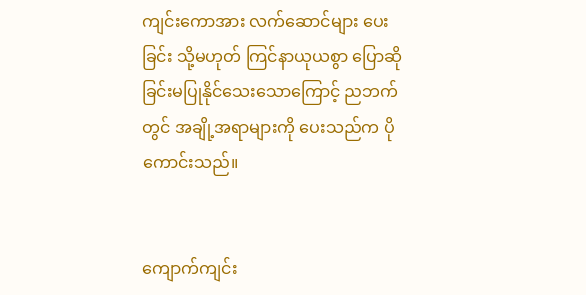ကျင်းကောအား လက်ဆောင်များ ပေးခြင်း သို့မဟုတ် ကြင်နာယုယစွာ ပြောဆိုခြင်းမပြုနိုင်သေးသောကြောင့် ညဘက်တွင် အချို့အရာများကို ပေးသည်က ပိုကောင်းသည်။


ကျောက်ကျင်း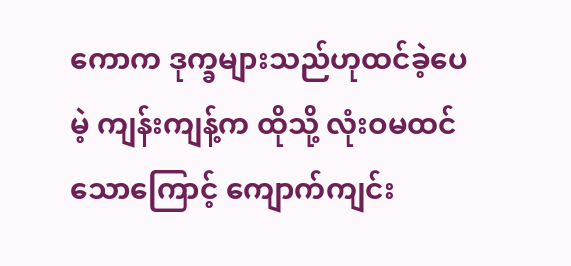ကောက ဒုက္ခများသည်ဟုထင်ခဲ့ပေမဲ့ ကျန်းကျန့်က ထိုသို့ လုံးဝမထင်သောကြောင့် ကျောက်ကျင်း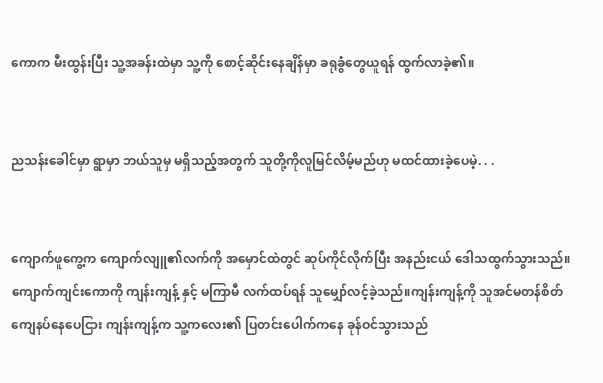ကောက မီးထွန်းပြီး သူ့အခန်းထဲမှာ သူ့ကို စောင့်ဆိုင်းနေချိန်မှာ ခရုခွံတွေယူရန် ထွက်လာခဲ့၏။


ညသန်းခေါင်မှာ ရွာမှာ ဘယ်သူမှ မရှိသည့်အတွက် သူတို့ကိုလူမြင်လိမ့်မည်ဟု မထင်ထားခဲ့ပေမဲ့. . .


ကျောက်ဖူကွေ့က ကျောက်လျူ၏လက်ကို အမှောင်ထဲတွင် ဆုပ်ကိုင်လိုက်ပြီး အနည်းငယ် ဒေါသထွက်သွားသည်။ကျောက်ကျင်းကောကို ကျန်းကျန့် နှင့် မကြာမီ လက်ထပ်ရန် သူမျှော်လင့်ခဲ့သည်။ကျန်းကျန့်ကို သူအင်မတန်စိတ်ကျေနပ်နေပေငြား ကျန်းကျန့်က သူ့ကလေး၏ ပြတင်းပေါက်ကနေ ခုန်ဝင်သွားသည်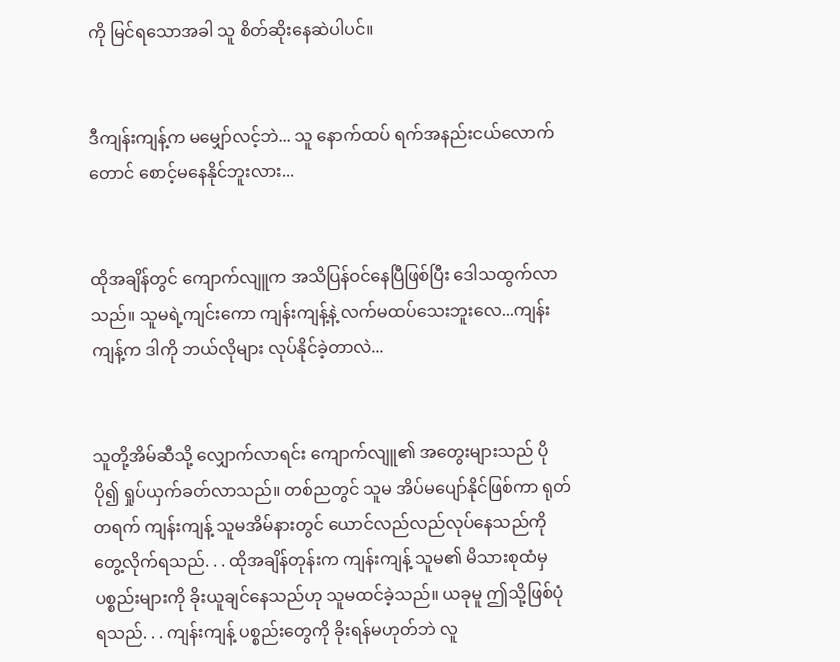ကို မြင်ရသောအခါ သူ စိတ်ဆိုးနေဆဲပါပင်။


ဒီကျန်းကျန့်က မမျှော်လင့်ဘဲ... သူ နောက်ထပ် ရက်အနည်းငယ်လောက်တောင် စောင့်မနေနိုင်ဘူးလား...


ထိုအချိန်တွင် ကျောက်လျူက အသိပြန်ဝင်နေပြီဖြစ်ပြီး ဒေါသထွက်လာသည်။ သူမရဲ့ကျင်းကော ကျန်းကျန့်နဲ့ လက်မထပ်သေးဘူးလေ...ကျန်းကျန့်က ဒါကို ဘယ်လိုများ လုပ်နိုင်ခဲ့တာလဲ...


သူတို့အိမ်ဆီသို့ လျှောက်လာရင်း ကျောက်လျူ၏ အတွေးများသည် ပိုပို၍ ရှုပ်ယှက်ခတ်လာသည်။ တစ်ညတွင် သူမ အိပ်မပျော်နိုင်ဖြစ်ကာ ရုတ်တရက် ကျန်းကျန့် သူမအိမ်နားတွင် ယောင်လည်လည်လုပ်နေသည်ကို တွေ့လိုက်ရသည်. . . ထိုအချိန်တုန်းက ကျန်းကျန့် သူမ၏ မိသားစုထံမှ ပစ္စည်းများကို ခိုးယူချင်နေသည်ဟု သူမထင်ခဲ့သည်။ ယခုမူ ဤသို့ဖြစ်ပုံရသည်. . . ကျန်းကျန့် ပစ္စည်းတွေကို ခိုးရန်မဟုတ်ဘဲ လူ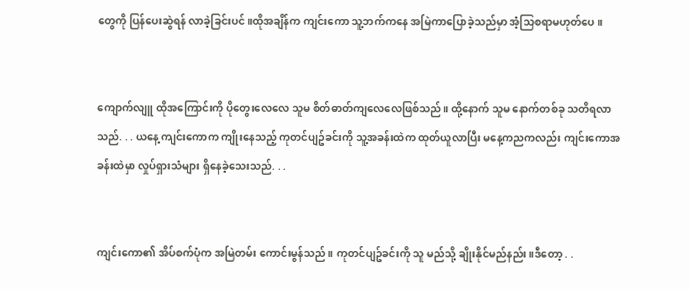တွေကို ပြန်ပေးဆွဲရန် လာခဲ့ခြင်းပင်။ထိုအချိန်က ကျင်းကော သူ့ဘက်ကနေ အမြဲကာပြောခဲ့သည်မှာ အံ့သြစရာမဟုတ်ပေ။


ကျောက်လျူ ထိုအကြောင်းကို ပိုတွေးလေလေ သူမ စိတ်ဓာတ်ကျလေလေဖြစ်သည်။ ထို့နောက် သူမ နောက်တစ်ခု သတိရလာသည်. . . ယနေ့ ကျင်းကောက ကျိုးနေသည့် ကုတင်ပျဥ်ခင်းကို သူ့အခန်းထဲက ထုတ်ယူလာပြီး မနေ့ကညကလည်း ကျင်းကောအခန်းထဲမှာ လှုပ်ရှားသံများ ရှိနေခဲ့သေးသည်. . .


ကျင်းကော၏ အိပ်စက်ပုံက အမြဲတမ်း ကောင်းမွန်သည်။ ကုတင်ပျဥ်ခင်းကို သူ မည်သို့ ချိုးနိုင်မည်နည်း။ဒီတော့ . .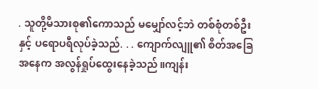. သူတို့မိသားစု၏ကောသည် မမျှော်လင့်ဘဲ တစ်စုံတစ်ဦးနှင့် ပရောပရီလုပ်ခဲ့သည်. . . ကျောက်လျူ၏ စိတ်အခြေအနေက အလွန်ရှုပ်ထွေးနေခဲ့သည်။ကျန်း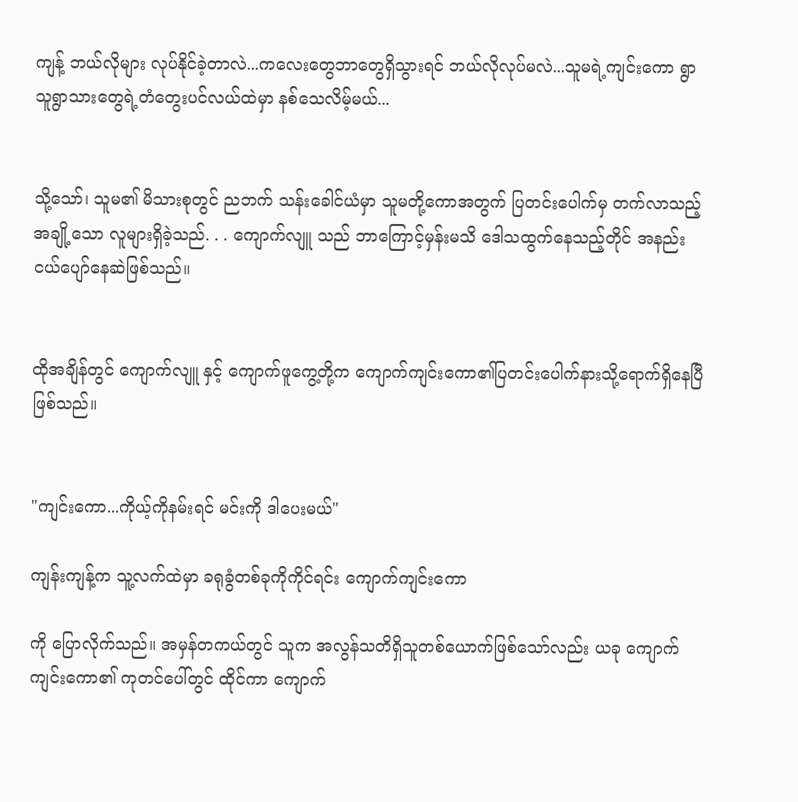ကျန့် ဘယ်လိုများ လုပ်နိုင်ခဲ့တာလဲ...ကလေးတွေဘာတွေရှိသွားရင် ဘယ်လိုလုပ်မလဲ...သူမရဲ့ကျင်းကော ရွာသူရွာသားတွေရဲ့တံတွေးပင်လယ်ထဲမှာ နစ်သေလိမ့်မယ်...


သို့သော်၊ သူမ၏ မိသားစုတွင် ညဘက် သန်းခေါင်ယံမှာ သူမတို့ကောအတွက် ပြတင်းပေါက်မှ တက်လာသည့် အချို့သော လူများရှိခဲ့သည်. . . ကျောက်လျူ သည် ဘာကြောင့်မှန်းမသိ ဒေါသထွက်နေသည့်တိုင် အနည်းငယ်ပျော်နေဆဲဖြစ်သည်။


ထိုအချိန်တွင် ကျောက်လျူ နှင့် ကျောက်ဖူကွေ့တို့က ကျောက်ကျင်းကော၏ပြတင်းပေါက်နားသို့ရောက်ရှိနေပြီဖြစ်သည်။


"ကျင်းကော...ကိုယ့်ကိုနမ်းရင် မင်းကို ဒါပေးမယ်"

ကျန်းကျန့်က သူ့လက်ထဲမှာ ခရုခွံတစ်ခုကိုကိုင်ရင်း ကျောက်ကျင်းကော

ကို ပြောလိုက်သည်။ အမှန်တကယ်တွင် သူက အလွန်သတိရှိသူတစ်ယောက်ဖြစ်သော်လည်း ယခု ကျောက်ကျင်းကော၏ ကုတင်ပေါ်တွင် ထိုင်ကာ ကျောက်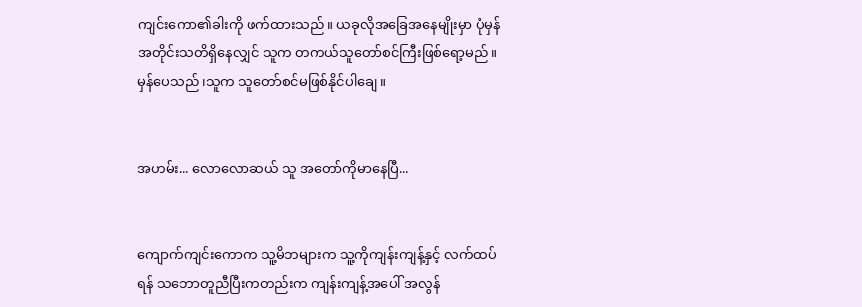ကျင်းကော၏ခါးကို ဖက်ထားသည်။ ယခုလိုအခြေအနေမျိုးမှာ ပုံမှန်အတိုင်းသတိရှိနေလျှင် သူက တကယ်သူတော်စင်ကြီးဖြစ်ရော့မည်။မှန်ပေသည်၊သူက သူတော်စင်မဖြစ်နိုင်ပါချေ။


အဟမ်း... လောလောဆယ် သူ အတော်ကိုမာနေပြီ...


ကျောက်ကျင်းကောက သူ့မိဘများက သူ့ကိုကျန်းကျန့်နှင့် လက်ထပ်ရန် သဘောတူညီပြီးကတည်းက ကျန်းကျန့်အပေါ် အလွန်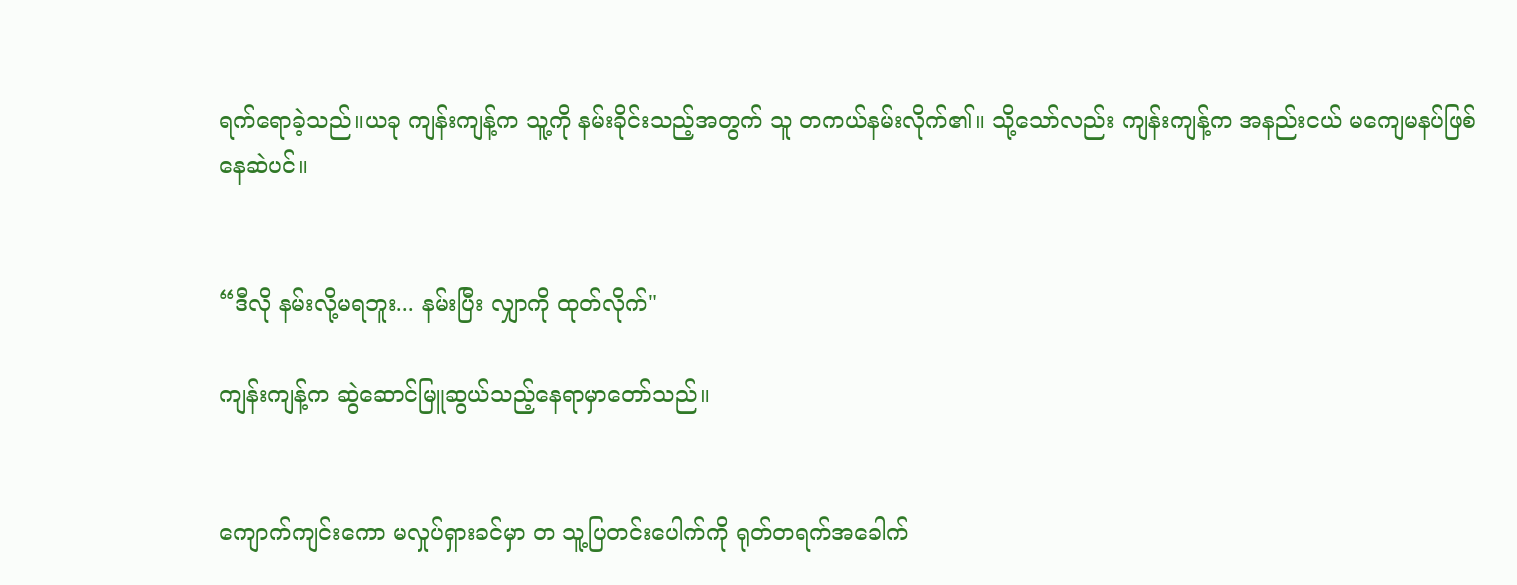ရက်ရောခဲ့သည်။ယခု ကျန်းကျန့်က သူ့ကို နမ်းခိုင်းသည့်အတွက် သူ တကယ်နမ်းလိုက်၏။ သို့သော်လည်း ကျန်းကျန့်က အနည်းငယ် မကျေမနပ်ဖြစ်နေဆဲပင်။


“ဒီလို နမ်းလို့မရဘူး... နမ်းပြီး လျှာကို ထုတ်လိုက်"

ကျန်းကျန့်က ဆွဲဆောင်မြူဆွယ်သည့်နေရာမှာတော်သည်။


ကျောက်ကျင်းကော မလှုပ်ရှားခင်မှာ တ သူ့ပြတင်းပေါက်ကို ရုတ်တရက်အခေါက်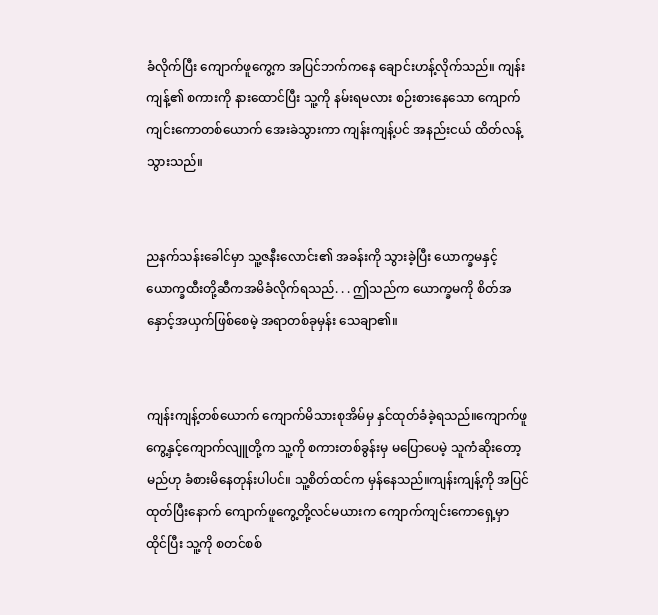ခံလိုက်ပြီး ကျောက်ဖူကွေ့က အပြင်ဘက်ကနေ ချောင်းဟန့်လိုက်သည်။ ကျန်းကျန့်၏ စကားကို နားထောင်ပြီး သူ့ကို နမ်းရမလား စဉ်းစားနေသော ကျောက်ကျင်းကောတစ်ယောက် အေးခဲသွားကာ ကျန်းကျန့်ပင် အနည်းငယ် ထိတ်လန့်သွားသည်။


ညနက်သန်းခေါင်မှာ သူ့ဇနီးလောင်း၏ အခန်းကို သွားခဲ့ပြီး ယောက္ခမနှင့် ယောက္ခထီးတို့ဆီကအမိခံလိုက်ရသည်. . . ဤသည်က ယောက္ခမကို စိတ်အနှောင့်အယှက်ဖြစ်စေမဲ့ အရာတစ်ခုမှန်း သေချာ၏။


ကျန်းကျန့်တစ်ယောက် ကျောက်မိသားစုအိမ်မှ နှင်ထုတ်ခံခဲ့ရသည်။ကျောက်ဖူကွေ့နှင့်ကျောက်လျူတို့က သူ့ကို စကားတစ်ခွန်းမှ မပြောပေမဲ့ သူကံဆိုးတော့မည်ဟု ခံစားမိနေတုန်းပါပင်။ သူ့စိတ်ထင်က မှန်နေသည်။ကျန်းကျန့်ကို အပြင်ထုတ်ပြီးနောက် ကျောက်ဖူကွေ့တို့လင်မယားက ကျောက်ကျင်းကောရှေ့မှာ ထိုင်ပြီး သူ့ကို စတင်စစ်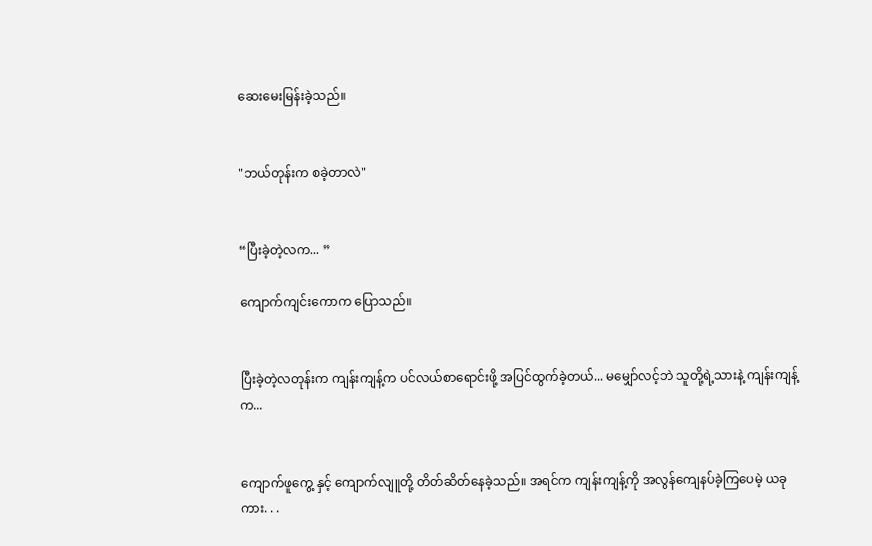ဆေးမေးမြန်းခဲ့သည်။


"ဘယ်တုန်းက စခဲ့တာလဲ"


“ပြီးခဲ့တဲ့လက... ”

ကျောက်ကျင်းကောက ပြောသည်။


ပြီးခဲ့တဲ့လတုန်းက ကျန်းကျန့်က ပင်လယ်စာရောင်းဖို့ အပြင်ထွက်ခဲ့တယ်... မမျှော်လင့်ဘဲ သူတို့ရဲ့သားနဲ့ ကျန်းကျန့်က...


ကျောက်ဖူကွေ့ နှင့် ကျောက်လျူတို့ တိတ်ဆိတ်နေခဲ့သည်။ အရင်က ကျန်းကျန့်ကို အလွန်ကျေနပ်ခဲ့ကြပေမဲ့ ယခုကား. . .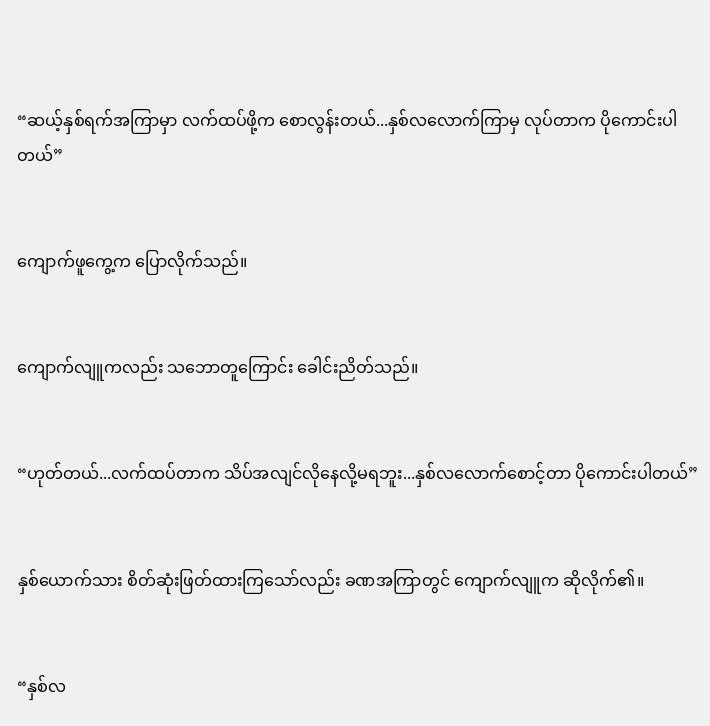“ဆယ့်နှစ်ရက်အကြာမှာ လက်ထပ်ဖို့က စောလွန်းတယ်...နှစ်လလောက်ကြာမှ လုပ်တာက ပိုကောင်းပါတယ်”


ကျောက်ဖူကွေ့က ပြောလိုက်သည်။


ကျောက်လျူကလည်း သဘောတူကြောင်း ခေါင်းညိတ်သည်။


“ဟုတ်တယ်...လက်ထပ်တာက သိပ်အလျင်လိုနေလို့မရဘူး...နှစ်လလောက်စောင့်တာ ပိုကောင်းပါတယ်”


နှစ်ယောက်သား စိတ်ဆုံးဖြတ်ထားကြသော်လည်း ခဏအကြာတွင် ကျောက်လျူက ဆိုလိုက်၏။


“နှစ်လ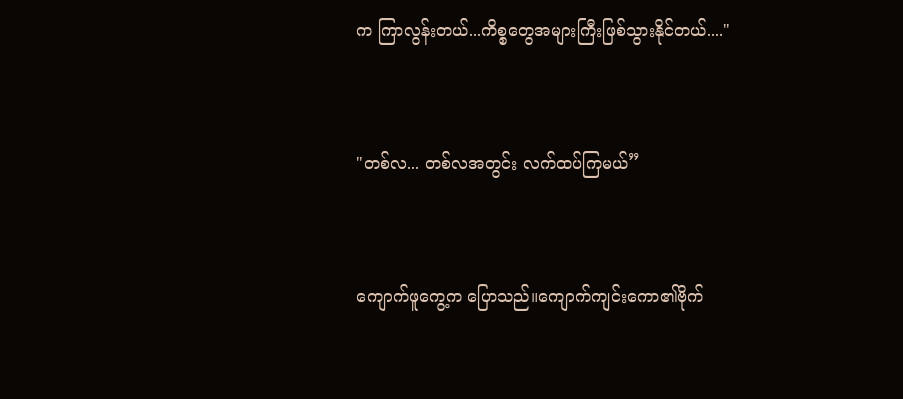က ကြာလွန်းတယ်...ကိစ္စတွေအများကြီးဖြစ်သွားနိုင်တယ်...."


"တစ်လ... တစ်လအတွင်း လက်ထပ်ကြမယ်”


ကျောက်ဖူကွေ့က ပြောသည်။ကျောက်ကျင်းကော၏ဗိုက်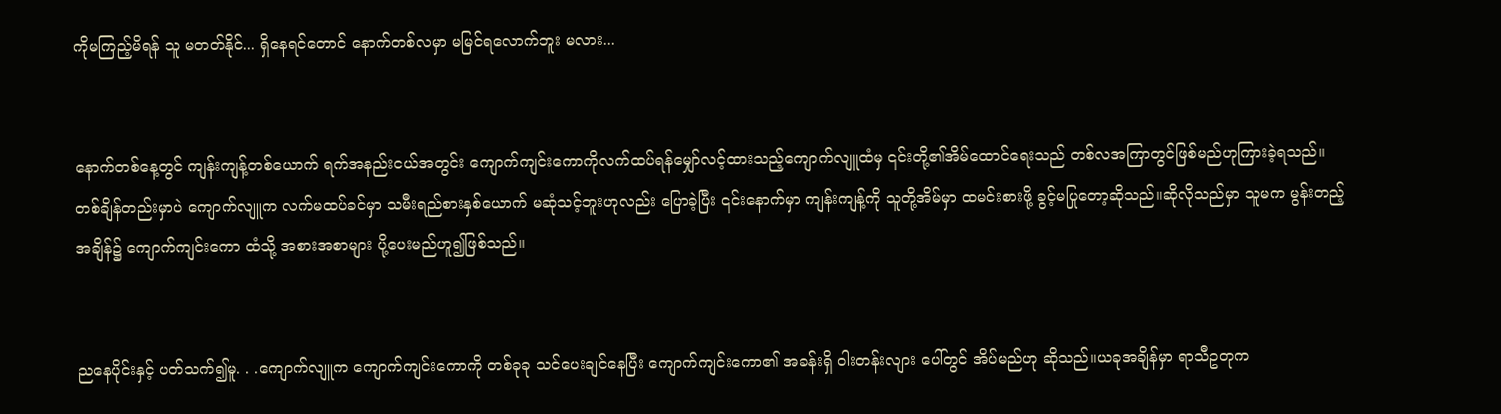ကိုမကြည့်မိရန် သူ မတတ်နိုင်... ရှိနေရင်တောင် နောက်တစ်လမှာ မမြင်ရလောက်ဘူး မလား...


နောက်တစ်နေ့တွင် ကျန်းကျန့်တစ်ယောက် ရက်အနည်းငယ်အတွင်း ကျောက်ကျင်းကောကိုလက်ထပ်ရန်မျှော်လင့်ထားသည့်ကျောက်လျူထံမှ ၎င်းတို့၏အိမ်ထောင်ရေးသည် တစ်လအကြာတွင်ဖြစ်မည်ဟုကြားခဲ့ရသည်။ တစ်ချိန်တည်းမှာပဲ ကျောက်လျူက လက်မထပ်ခင်မှာ သမီးရည်စားနှစ်ယောက် မဆုံသင့်ဘူးဟုလည်း ပြောခဲ့ပြီး ၎င်းနောက်မှာ ကျန်းကျန့်ကို သူတို့အိမ်မှာ ထမင်းစားဖို့ ခွင့်မပြုတော့ဆိုသည်။ဆိုလိုသည်မှာ သူမက မွန်းတည့်အချိန်၌ ကျောက်ကျင်းကော ထံသို့ အစားအစာများ ပို့ပေးမည်ဟူ၍ဖြစ်သည်။


ညနေပိုင်းနှင့် ပတ်သက်၍မူ. . .ကျောက်လျူက ကျောက်ကျင်းကောကို တစ်ခုခု သင်ပေးချင်နေပြီး ကျောက်ကျင်းကော၏ အခန်းရှိ ဝါးတန်းလျား ပေါ်တွင် အိပ်မည်ဟု ဆိုသည်။ယခုအချိန်မှာ ရာသီဥတုက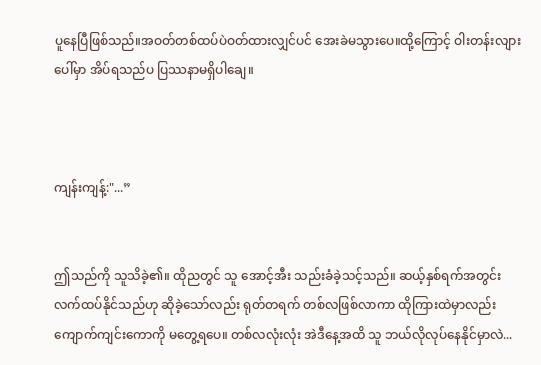ပူနေပြီဖြစ်သည်။အဝတ်တစ်ထပ်ပဲဝတ်ထားလျှင်ပင် အေးခဲမသွားပေ။ထို့ကြောင့် ဝါးတန်းလျားပေါ်မှာ အိပ်ရသည်ပ ပြဿနာမရှိပါချေ။



ကျန်းကျန့်:"...”


ဤသည်ကို သူသိခဲ့၏။ ထိုညတွင် သူ အောင့်အီး သည်းခံခဲ့သင့်သည်။ ဆယ့်နှစ်ရက်အတွင်း လက်ထပ်နိုင်သည်ဟု ဆိုခဲ့သော်လည်း ရုတ်တရက် တစ်လဖြစ်လာကာ ထိုကြားထဲမှာလည်း ကျောက်ကျင်းကောကို မတွေ့ရပေ။ တစ်လလုံးလုံး အဲဒီနေ့အထိ သူ ဘယ်လိုလုပ်နေနိုင်မှာလဲ...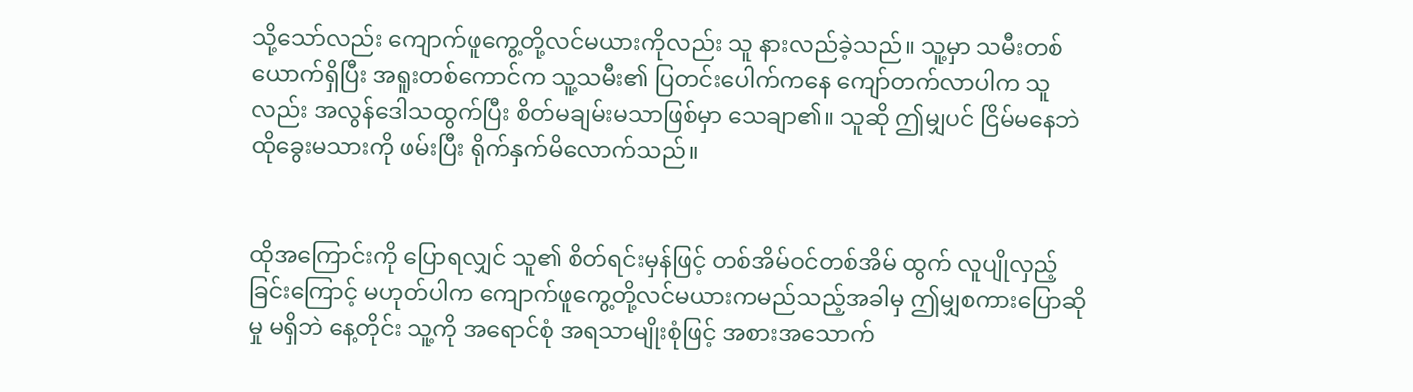သို့သော်လည်း ကျောက်ဖူကွေ့တို့လင်မယားကိုလည်း သူ နားလည်ခဲ့သည်။ သူ့မှာ သမီးတစ်ယောက်ရှိပြီး အရူးတစ်ကောင်က သူ့သမီး၏ ပြတင်းပေါက်ကနေ ကျော်တက်လာပါက သူလည်း အလွန်ဒေါသထွက်ပြီး စိတ်မချမ်းမသာဖြစ်မှာ သေချာ၏။ သူဆို ဤမျှပင် ငြိမ်မနေဘဲ ထိုခွေးမသားကို ဖမ်းပြီး ရိုက်နှက်မိလောက်သည်။


ထိုအကြောင်းကို ပြောရလျှင် သူ၏ စိတ်ရင်းမှန်ဖြင့် တစ်အိမ်ဝင်တစ်အိမ် ထွက် လူပျိုလှည့်ခြင်းကြောင့် မဟုတ်ပါက ကျောက်ဖူကွေ့တို့လင်မယားကမည်သည့်အခါမှ ဤမျှစကားပြောဆိုမှု မရှိဘဲ နေ့တိုင်း သူ့ကို အရောင်စုံ အရသာမျိုးစုံဖြင့် အစားအသောက်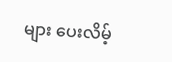များ ပေးလိမ့်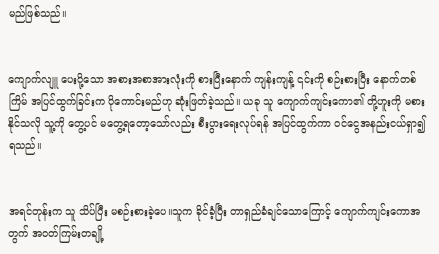မည်ဖြစ်သည်။


ကျောက်လျူ ပေးပို့သော အစားအစာအားလုံးကို စားပြီးနောက် ကျန်းကျန့် ၎င်းကို စဉ်းစားပြီး နောက်တစ်ကြိမ် အပြင်ထွက်ခြင်းက ပိုကောင်းမည်ဟု ဆုံးဖြတ်ခဲ့သည်။ ယခု သူ ကျောက်ကျင်းကော၏ တို့ဟူးကို မစားနိုင်သလို သူ့ကို တွေ့ပင် မတွေ့ရတော့သော်လည်း စီးပွားရေးလုပ်ရန် အပြင်ထွက်ကာ ဝင်ငွေအနည်းငယ်ရှာ၍ရသည်။


အရင်တုန်းက သူ သိပ်ပြီး မစဉ်းစားခဲ့ပေ။သူက ခိုင်ခံ့ပြီး တာရှည်ခံချင်သောကြောင့် ကျောက်ကျင်းကောအတွက် အဝတ်ကြမ်းတချို့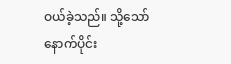ဝယ်ခဲ့သည်။ သို့သော် နောက်ပိုင်း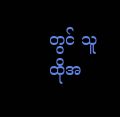တွင် သူ ထိုအ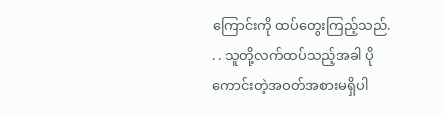ကြောင်းကို ထပ်တွေးကြည့်သည်. . . သူတို့လက်ထပ်သည့်အခါ ပိုကောင်းတဲ့အဝတ်အစားမရှိပါ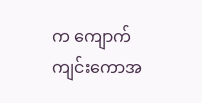က ကျောက်ကျင်းကောအ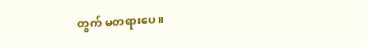တွက် မတရားပေ။